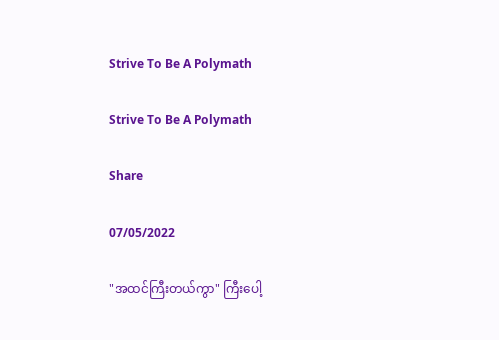Strive To Be A Polymath

Strive To Be A Polymath

Share

07/05/2022

"အထင်ကြီးတယ်ကွာ" ကြီးပေါ့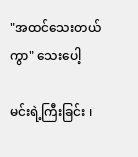"အထင်သေးတယ်ကွာ" သေးပေါ့

မင်းရဲ့ကြီးခြင်း ၊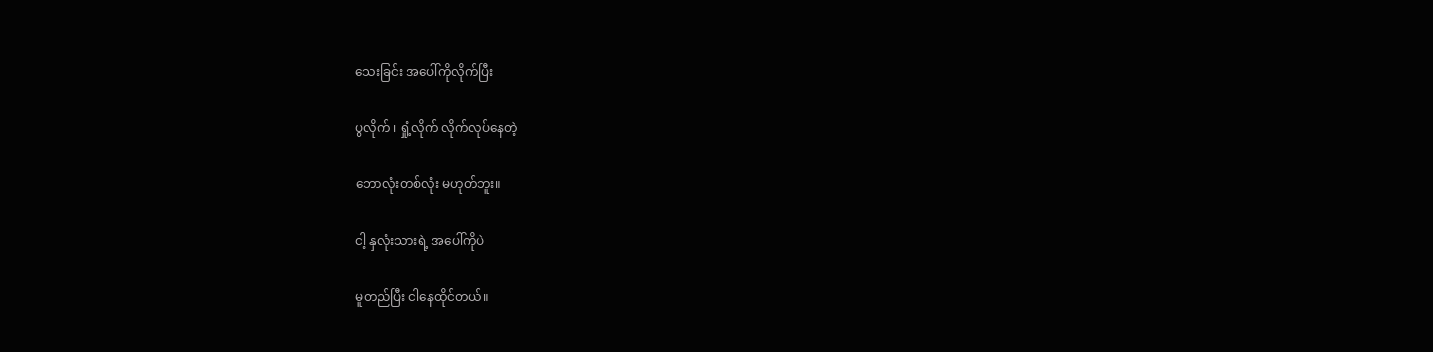သေးခြင်း အပေါ်ကိုလိုက်ပြီး

ပွလိုက် ၊ ရှုံ့လိုက် လိုက်လုပ်နေတဲ့

ဘောလုံးတစ်လုံး မဟုတ်ဘူး။

ငါ့ နှလုံးသားရဲ့ အပေါ်ကိုပဲ

မူတည်ပြီး ငါနေထိုင်တယ်။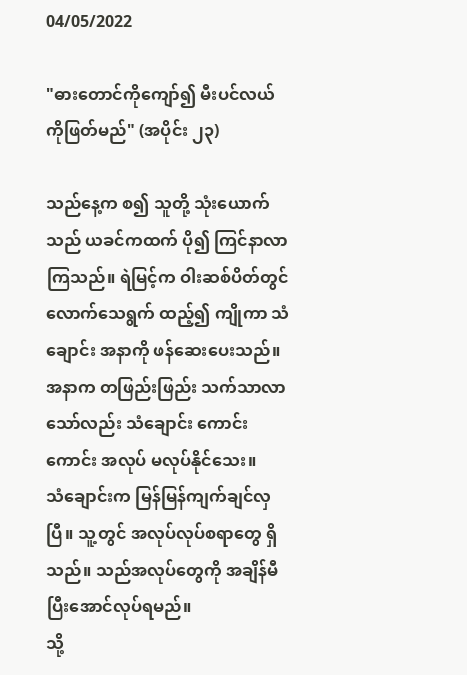04/05/2022

"ဓားတောင်ကိုကျော်၍ မီးပင်လယ်ကိုဖြတ်မည်" (အပိုင်း ၂၃)

သည်နေ့က စ၍ သူတို့ သုံးယောက်သည် ယခင်ကထက် ပို၍ ကြင်နာလာကြသည်။ ရဲမြင့်က ဝါးဆစ်ပိတ်တွင် လောက်သေရွက် ထည့်၍ ကျိုကာ သံချောင်း အနာကို ဖန်ဆေးပေးသည်။ အနာက တဖြည်းဖြည်း သက်သာလာသော်လည်း သံချောင်း ကောင်းကောင်း အလုပ် မလုပ်နိုင်သေး။
သံချောင်းက မြန်မြန်ကျက်ချင်လှပြီ။ သူ့တွင် အလုပ်လုပ်စရာတွေ ရှိသည်။ သည်အလုပ်တွေကို အချိန်မီ ပြီးအောင်လုပ်ရမည်။
သို့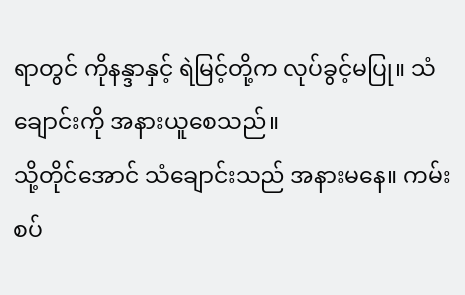ရာတွင် ကိုနန္ဒာနှင့် ရဲမြင့်တို့က လုပ်ခွင့်မပြု။ သံချောင်းကို အနားယူစေသည်။
သို့တိုင်အောင် သံချောင်းသည် အနားမနေ။ ကမ်းစပ်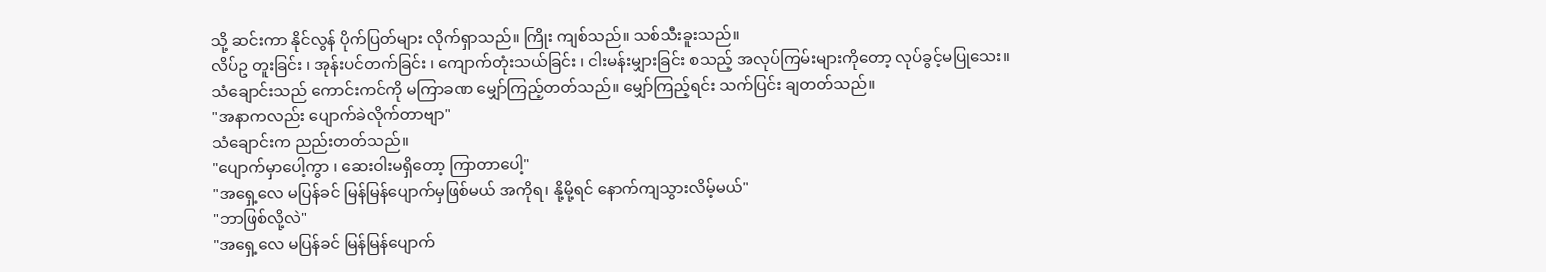သို့ ဆင်းကာ နိုင်လွန် ပိုက်ပြတ်များ လိုက်ရှာသည်။ ကြိုး ကျစ်သည်။ သစ်သီးခူးသည်။
လိပ်ဥ တူးခြင်း ၊ အုန်းပင်တက်ခြင်း ၊ ကျောက်တုံးသယ်ခြင်း ၊ ငါးမန်းမျှားခြင်း စသည့် အလုပ်ကြမ်းများကိုတော့ လုပ်ခွင့်မပြုသေး။
သံချောင်းသည် ကောင်းကင်ကို မကြာခဏ မျှော်ကြည့်တတ်သည်။ မျှော်ကြည့်ရင်း သက်ပြင်း ချတတ်သည်။
"အနာကလည်း ပျောက်ခဲလိုက်တာဗျာ"
သံချောင်းက ညည်းတတ်သည်။
"ပျောက်မှာပေါ့ကွာ ၊ ဆေးဝါးမရှိတော့ ကြာတာပေါ့"
"အရှေ့လေ မပြန်ခင် မြန်မြန်ပျောက်မှဖြစ်မယ် အကိုရ၊ နို့မို့ရင် နောက်ကျသွားလိမ့်မယ်"
"ဘာဖြစ်လို့လဲ"
"အရှေ့လေ မပြန်ခင် မြန်မြန်ပျောက်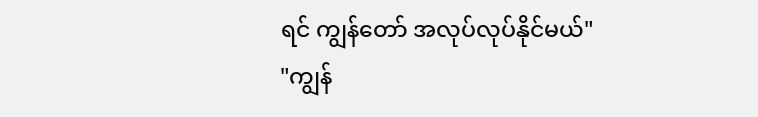ရင် ကျွန်တော် အလုပ်လုပ်နိုင်မယ်"
"ကျွန်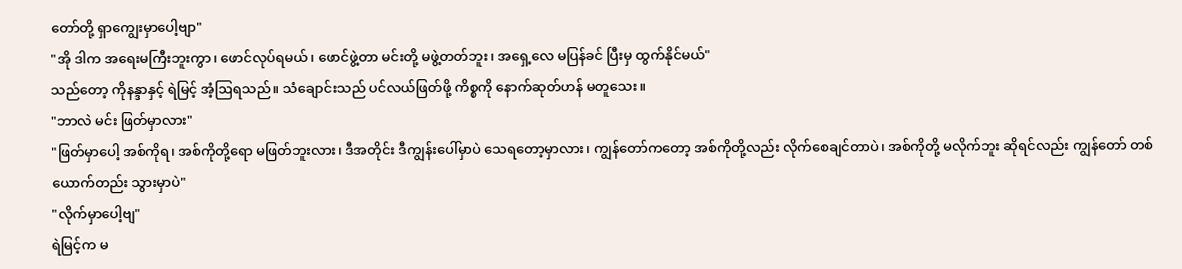တော်တို့ ရှာကျွေးမှာပေါ့ဗျာ"
"အို ဒါက အရေးမကြီးဘူးကွာ၊ ဖောင်လုပ်ရမယ်၊ ဖောင်ဖွဲ့တာ မင်းတို့ မဖွဲ့တတ်ဘူး၊ အရှေ့လေ မပြန်ခင် ပြီးမှ ထွက်နိုင်မယ်"
သည်တော့ ကိုနန္ဒာနှင့် ရဲမြင့် အံ့ဩရသည်။ သံချောင်းသည် ပင်လယ်ဖြတ်ဖို့ ကိစ္စကို နောက်ဆုတ်ဟန် မတူသေး။
"ဘာလဲ မင်း ဖြတ်မှာလား"
"ဖြတ်မှာပေါ့ အစ်ကိုရ၊ အစ်ကိုတို့ရော မဖြတ်ဘူးလား၊ ဒီအတိုင်း ဒီကျွန်းပေါ်မှာပဲ သေရတော့မှာလား၊ ကျွန်တော်ကတော့ အစ်ကိုတို့လည်း လိုက်စေချင်တာပဲ၊ အစ်ကိုတို့ မလိုက်ဘူး ဆိုရင်လည်း ကျွန်တော် တစ်ယောက်တည်း သွားမှာပဲ"
"လိုက်မှာပေါ့ဗျ"
ရဲမြင့်က မ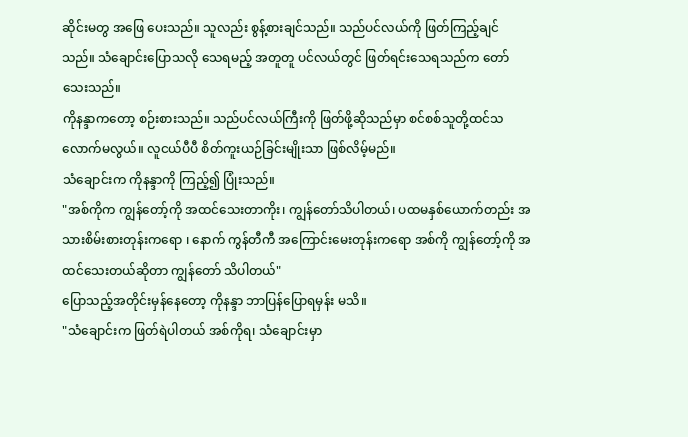ဆိုင်းမတွ အဖြေ ပေးသည်။ သူလည်း စွန့်စားချင်သည်။ သည်ပင်လယ်ကို ဖြတ်ကြည့်ချင်သည်။ သံချောင်းပြောသလို သေရမည့် အတူတူ ပင်လယ်တွင် ဖြတ်ရင်းသေရသည်က တော်သေးသည်။
ကိုနန္ဒာကတော့ စဉ်းစားသည်။ သည်ပင်လယ်ကြီးကို ဖြတ်ဖို့ဆိုသည်မှာ စင်စစ်သူတို့ထင်သလောက်မလွယ်။ လူငယ်ပီပီ စိတ်ကူးယဉ်ခြင်းမျိုးသာ ဖြစ်လိမ့်မည်။
သံချောင်းက ကိုနန္ဒာကို ကြည့်၍ ပြုံးသည်။
"အစ်ကိုက ကျွန်တော့်ကို အထင်သေးတာကိုး၊ ကျွန်တော်သိပါတယ်၊ ပထမနှစ်ယောက်တည်း အသားစိမ်းစားတုန်းကရော ၊ နောက် ကွန်တီကီ အကြောင်းမေးတုန်းကရော အစ်ကို ကျွန်တော့်ကို အထင်သေးတယ်ဆိုတာ ကျွန်တော် သိပါတယ်"
ပြောသည့်အတိုင်းမှန်နေတော့ ကိုနန္ဒာ ဘာပြန်ပြောရမှန်း မသိ။
"သံချောင်းက ဖြတ်ရဲပါတယ် အစ်ကိုရ၊ သံချောင်းမှာ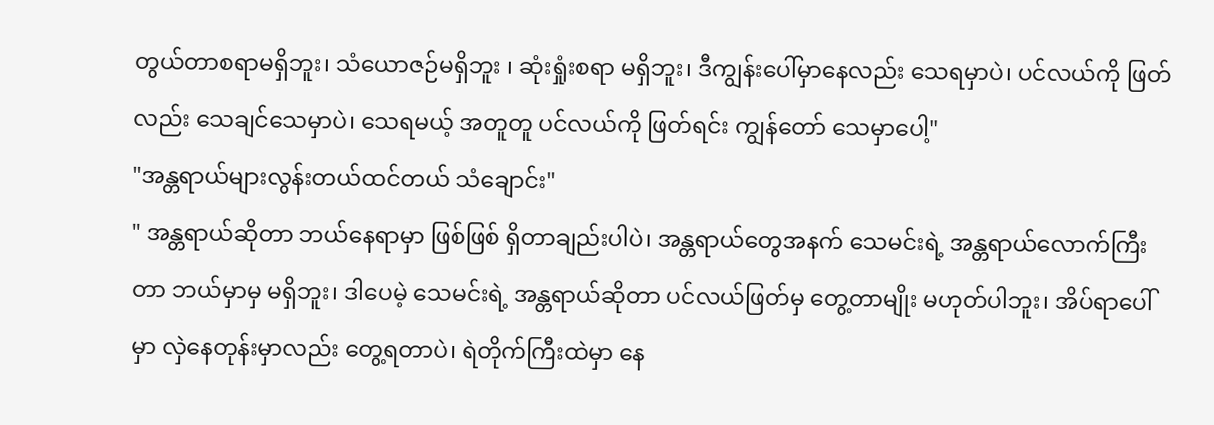တွယ်တာစရာမရှိဘူး၊ သံယောဇဉ်မရှိဘူး ၊ ဆုံးရှုံးစရာ မရှိဘူး၊ ဒီကျွန်းပေါ်မှာနေလည်း သေရမှာပဲ၊ ပင်လယ်ကို ဖြတ်လည်း သေချင်သေမှာပဲ၊ သေရမယ့် အတူတူ ပင်လယ်ကို ဖြတ်ရင်း ကျွန်တော် သေမှာပေါ့"
"အန္တရာယ်များလွန်းတယ်ထင်တယ် သံချောင်း"
" အန္တရာယ်ဆိုတာ ဘယ်နေရာမှာ ဖြစ်ဖြစ် ရှိတာချည်းပါပဲ၊ အန္တရာယ်တွေအနက် သေမင်းရဲ့ အန္တရာယ်လောက်ကြီးတာ ဘယ်မှာမှ မရှိဘူး၊ ဒါပေမဲ့ သေမင်းရဲ့ အန္တရာယ်ဆိုတာ ပင်လယ်ဖြတ်မှ တွေ့တာမျိုး မဟုတ်ပါဘူး၊ အိပ်ရာပေါ်မှာ လှဲနေတုန်းမှာလည်း တွေ့ရတာပဲ၊ ရဲတိုက်ကြီးထဲမှာ နေ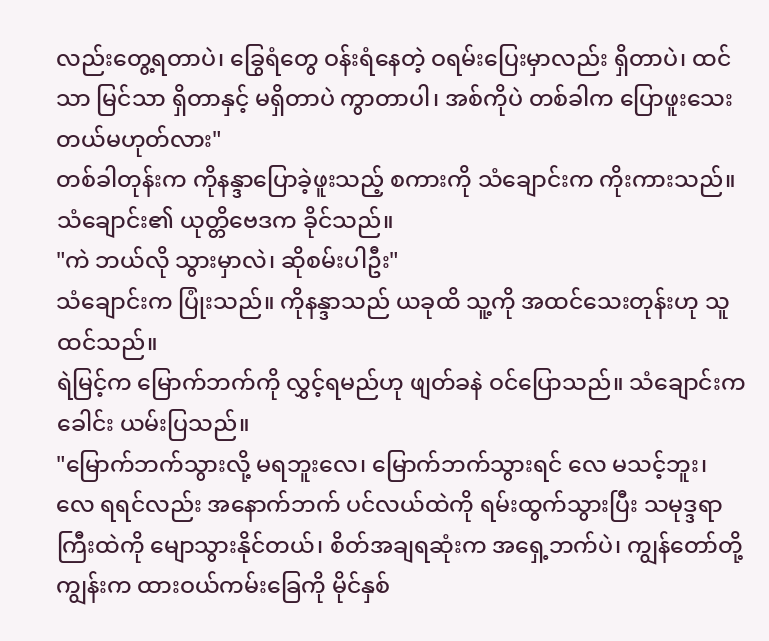လည်းတွေ့ရတာပဲ၊ ခြွေရံတွေ ဝန်းရံနေတဲ့ ဝရမ်းပြေးမှာလည်း ရှိတာပဲ၊ ထင်သာ မြင်သာ ရှိတာနှင့် မရှိတာပဲ ကွာတာပါ၊ အစ်ကိုပဲ တစ်ခါက ပြောဖူးသေးတယ်မဟုတ်လား"
တစ်ခါတုန်းက ကိုနန္ဒာပြောခဲ့ဖူးသည့် စကားကို သံချောင်းက ကိုးကားသည်။ သံချောင်း၏ ယုတ္တိဗေဒက ခိုင်သည်။
"ကဲ ဘယ်လို သွားမှာလဲ၊ ဆိုစမ်းပါဦး"
သံချောင်းက ပြုံးသည်။ ကိုနန္ဒာသည် ယခုထိ သူ့ကို အထင်သေးတုန်းဟု သူ ထင်သည်။
ရဲမြင့်က မြောက်ဘက်ကို လွှင့်ရမည်ဟု ဖျတ်ခနဲ ဝင်ပြောသည်။ သံချောင်းက ခေါင်း ယမ်းပြသည်။
"မြောက်ဘက်သွားလို့ မရဘူးလေ၊ မြောက်ဘက်သွားရင် လေ မသင့်ဘူး၊ လေ ရရင်လည်း အနောက်ဘက် ပင်လယ်ထဲကို ရမ်းထွက်သွားပြီး သမုဒ္ဒရာကြီးထဲကို မျောသွားနိုင်တယ်၊ စိတ်အချရဆုံးက အရှေ့ဘက်ပဲ၊ ကျွန်တော်တို့ကျွန်းက ထားဝယ်ကမ်းခြေကို မိုင်နှစ်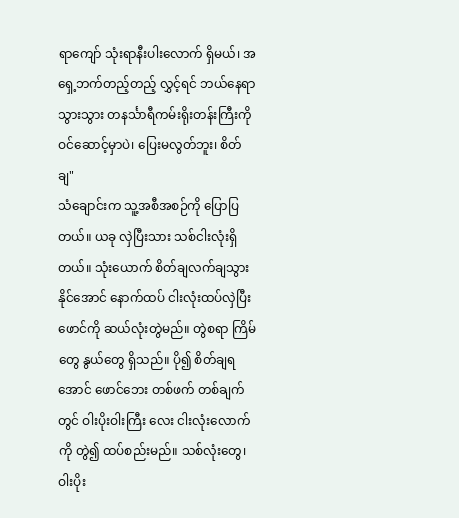ရာကျော် သုံးရာနီးပါးလောက် ရှိမယ်၊ အရှေ့ဘက်တည့်တည့် လွှင့်ရင် ဘယ်နေရာသွားသွား တနင်္သာရီကမ်းရိုးတန်းကြီးကို ဝင်ဆောင့်မှာပဲ၊ ပြေးမလွတ်ဘူး၊ စိတ်ချ"
သံချောင်းက သူ့အစီအစဉ်ကို ပြောပြတယ်။ ယခု လှဲပြီးသား သစ်ငါးလုံးရှိတယ်။ သုံးယောက် စိတ်ချလက်ချသွားနိုင်အောင် နောက်ထပ် ငါးလုံးထပ်လှဲပြီး ဖောင်ကို ဆယ်လုံးတွဲမည်။ တွဲစရာ ကြိမ်တွေ နွယ်တွေ ရှိသည်။ ပို၍ စိတ်ချရအောင် ဖောင်ဘေး တစ်ဖက် တစ်ချက်တွင် ဝါးပိုးဝါးကြီး လေး ငါးလုံးလောက်ကို တွဲ၍ ထပ်စည်းမည်။ သစ်လုံးတွေ၊ ဝါးပိုး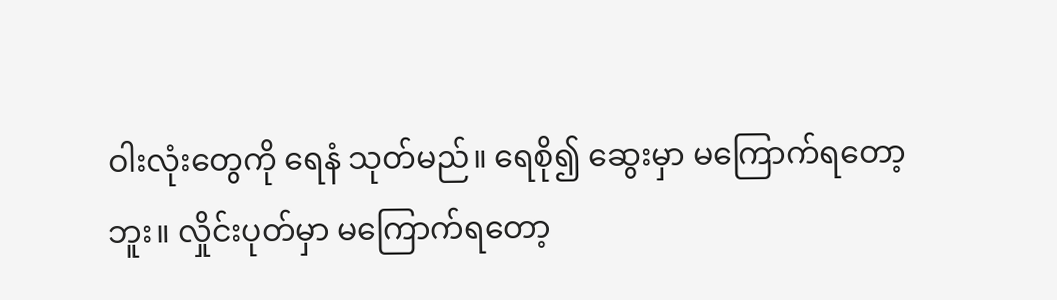ဝါးလုံးတွေကို ရေနံ သုတ်မည်။ ရေစို၍ ဆွေးမှာ မကြောက်ရတော့ဘူး။ လှိုင်းပုတ်မှာ မကြောက်ရတော့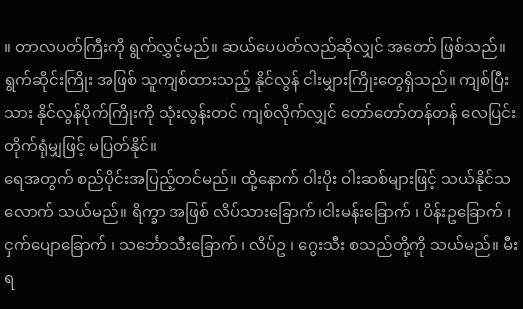။ တာလပတ်ကြီးကို ရွက်လွှင့်မည်။ ဆယ်ပေပတ်လည်ဆိုလျှင် အတော် ဖြစ်သည်။ ရွက်ဆိုင်းကြိုး အဖြစ် သူကျစ်ထားသည့် နိုင်လွန် ငါးမျှားကြိုးတွေရှိသည်။ ကျစ်ပြီးသား နိုင်လွန်ပိုက်ကြိုးကို သုံးလွန်းတင် ကျစ်လိုက်လျှင် တော်တော်တန်တန် လေပြင်းတိုက်ရုံမျှဖြင့် မပြတ်နိုင်။
ရေအတွက် စည်ပိုင်းအပြည့်တင်မည်။ ထို့နောက် ဝါးပိုး ဝါးဆစ်များဖြင့် သယ်နိုင်သလောက် သယ်မည်။ ရိက္ခာ အဖြစ် လိပ်သားခြောက်၊ငါးမန်းခြောက် ၊ ပိန်းဥခြောက် ၊ ငှက်ပျောခြောက် ၊ သင်္ဘောသီးခြောက် ၊ လိပ်ဥ ၊ ဂွေးသီး စသည်တို့ကို သယ်မည်။ မီးရ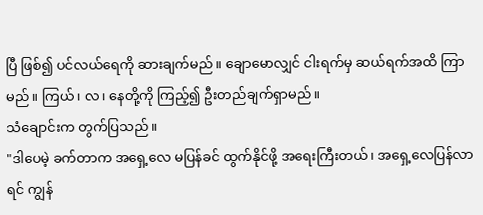ပြီ ဖြစ်၍ ပင်လယ်ရေကို ဆားချက်မည်။ ချောမောလျှင် ငါးရက်မှ ဆယ်ရက်အထိ ကြာမည်။ ကြယ်၊ လ၊ နေတို့ကို ကြည့်၍ ဦးတည်ချက်ရှာမည်။
သံချောင်းက တွက်ပြသည်။
"ဒါပေမဲ့ ခက်တာက အရှေ့လေ မပြန်ခင် ထွက်နိုင်ဖို့ အရေးကြီးတယ်၊ အရှေ့လေပြန်လာရင် ကျွန်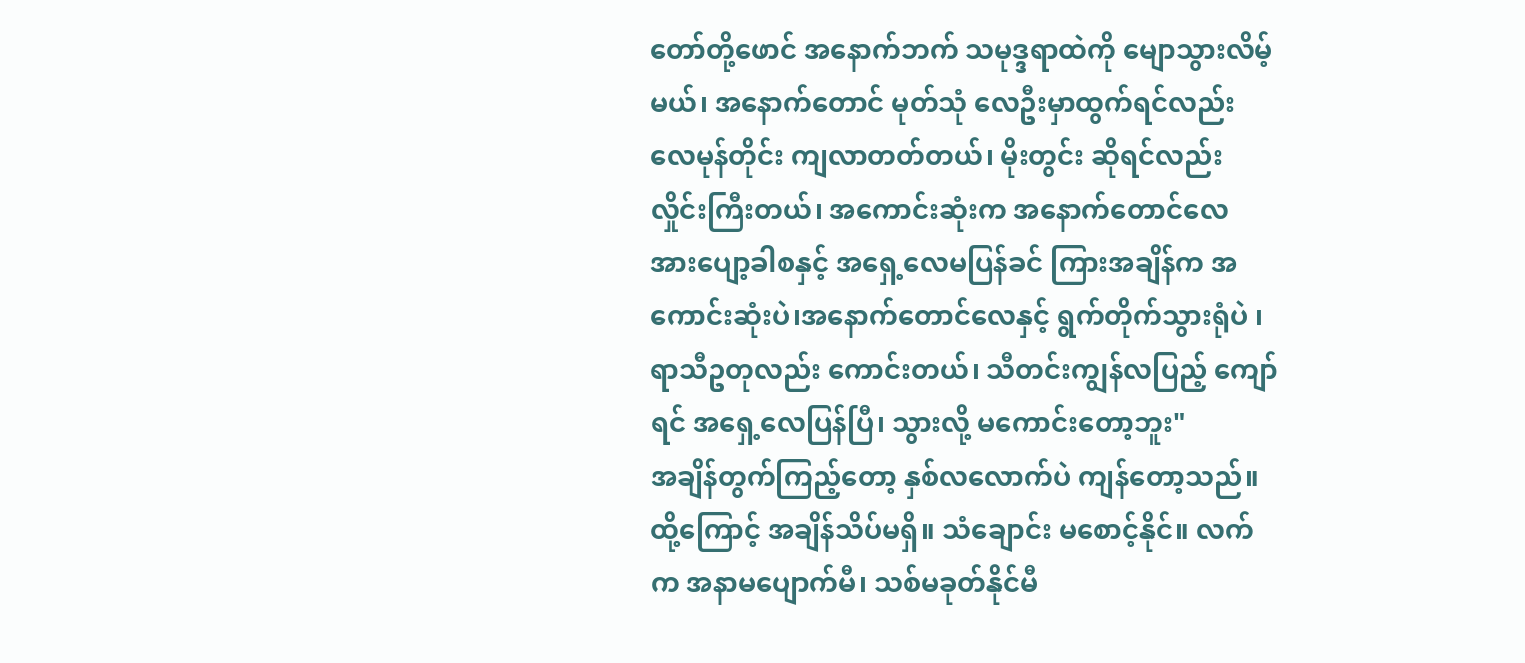တော်တို့ဖောင် အနောက်ဘက် သမုဒ္ဒရာထဲကို မျောသွားလိမ့်မယ်၊ အနောက်တောင် မုတ်သုံ လေဦးမှာထွက်ရင်လည်း လေမုန်တိုင်း ကျလာတတ်တယ်၊ မိုးတွင်း ဆိုရင်လည်း လှိုင်းကြီးတယ်၊ အကောင်းဆုံးက အနောက်တောင်လေ အားပျော့ခါစနှင့် အရှေ့လေမပြန်ခင် ကြားအချိန်က အကောင်းဆုံးပဲ၊အနောက်တောင်လေနှင့် ရွက်တိုက်သွားရုံပဲ ၊ ရာသီဥတုလည်း ကောင်းတယ်၊ သီတင်းကျွန်လပြည့် ကျော်ရင် အရှေ့လေပြန်ပြီ၊ သွားလို့ မကောင်းတော့ဘူး"
အချိန်တွက်ကြည့်တော့ နှစ်လလောက်ပဲ ကျန်တော့သည်။ ထို့ကြောင့် အချိန်သိပ်မရှိ။ သံချောင်း မစောင့်နိုင်။ လက်က အနာမပျောက်မီ၊ သစ်မခုတ်နိုင်မီ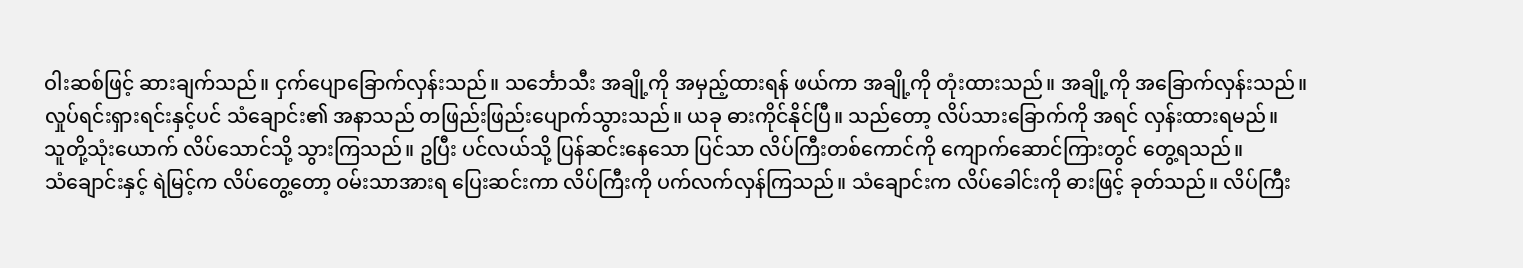ဝါးဆစ်ဖြင့် ဆားချက်သည်။ ငှက်ပျောခြောက်လှန်းသည်။ သင်္ဘောသီး အချို့ကို အမှည့်ထားရန် ဖယ်ကာ အချို့ကို တုံးထားသည်။ အချို့ကို အခြောက်လှန်းသည်။
လှုပ်ရင်းရှားရင်းနှင့်ပင် သံချောင်း၏ အနာသည် တဖြည်းဖြည်းပျောက်သွားသည်။ ယခု ဓားကိုင်နိုင်ပြီ။ သည်တော့ လိပ်သားခြောက်ကို အရင် လှန်းထားရမည်။
သူတို့သုံးယောက် လိပ်သောင်သို့ သွားကြသည်။ ဥပြီး ပင်လယ်သို့ ပြန်ဆင်းနေသော ပြင်သာ လိပ်ကြီးတစ်ကောင်ကို ကျောက်ဆောင်ကြားတွင် တွေ့ရသည်။
သံချောင်းနှင့် ရဲမြင့်က လိပ်တွေ့တော့ ဝမ်းသာအားရ ပြေးဆင်းကာ လိပ်ကြီးကို ပက်လက်လှန်ကြသည်။ သံချောင်းက လိပ်ခေါင်းကို ဓားဖြင့် ခုတ်သည်။ လိပ်ကြီး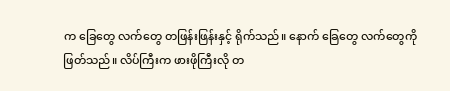က ခြေတွေ လက်တွေ တဖြန်းဖြန်းနှင့် ရိုက်သည်။ နောက် ခြေတွေ လက်တွေကို ဖြတ်သည်။ လိပ်ကြီးက ဖားဖိုကြီးလို တ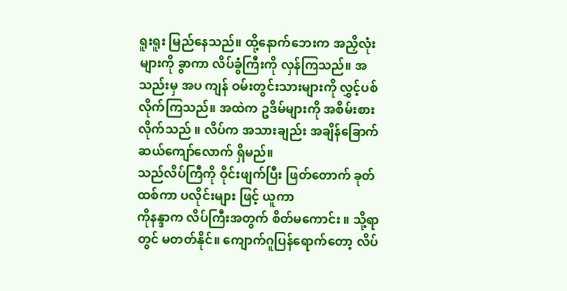ရူးရူး မြည်နေသည်။ ထို့နောက်ဘေးက အညှိလုံးများကို ခွာကာ လိပ်ခွံကြီးကို လှန်ကြသည်။ အသည်းမှ အပ ကျန် ဝမ်းတွင်းသားများကို လွှင့်ပစ်လိုက်ကြသည်။ အထဲက ဥဒိမ်များကို အစိမ်းစားလိုက်သည် ။ လိပ်က အသားချည်း အချိန်ခြောက်ဆယ်ကျော်လောက် ရှိမည်။
သည်လိပ်ကြီကို ဝိုင်းဖျက်ပြီး ဖြတ်တောက် ခုတ်ထစ်ကာ ပလိုင်းများ ဖြင့် ယူကာ
ကိုနန္ဒာက လိပ်ကြီးအတွက် စိတ်မကောင်း ။ သို့ရာတွင် မတတ်နိုင်။ ကျောက်ဂူပြန်ရောက်တော့ လိပ်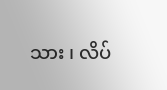သား ၊ လိပ်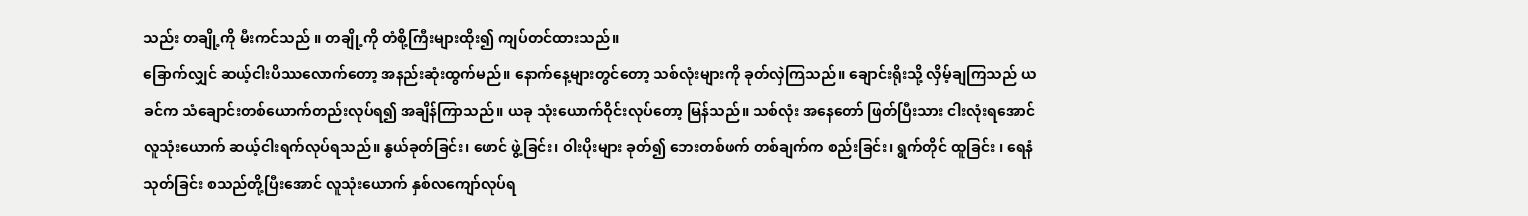သည်း တချို့ကို မီးကင်သည် ။ တချို့ကို တံစို့ကြီးများထိုး၍ ကျပ်တင်ထားသည်။
ခြောက်လျှင် ဆယ့်ငါးပိဿလောက်တော့ အနည်းဆုံးထွက်မည်။ နောက်နေ့များတွင်တော့ သစ်လုံးများကို ခုတ်လှဲကြသည်။ ချောင်းရိုးသို့ လှိမ့်ချကြသည် ယခင်က သံချောင်းတစ်ယောက်တည်းလုပ်ရ၍ အချိန်ကြာသည်။ ယခု သုံးယောက်ဝိုင်းလုပ်တော့ မြန်သည်။ သစ်လုံး အနေတော် ဖြတ်ပြီးသား ငါးလုံးရအောင် လူသုံးယောက် ဆယ့်ငါးရက်လုပ်ရသည်။ နွယ်ခုတ်ခြင်း၊ ဖောင် ဖွဲ့ခြင်း၊ ဝါးပိုးများ ခုတ်၍ ဘေးတစ်ဖက် တစ်ချက်က စည်းခြင်း၊ ရွက်တိုင် ထူခြင်း ၊ ရေနံ သုတ်ခြင်း စသည်တို့ပြီးအောင် လူသုံးယောက် နှစ်လကျော်လုပ်ရ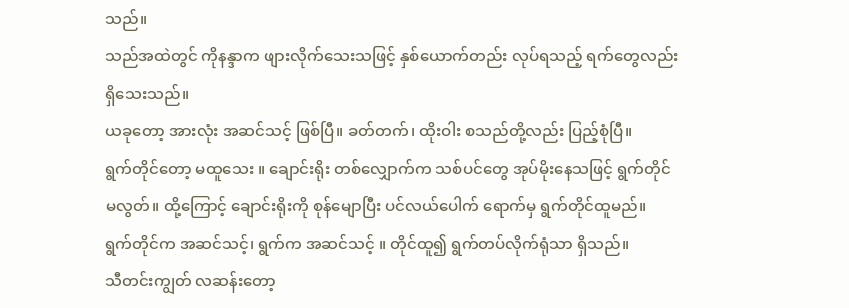သည်။
သည်အထဲတွင် ကိုနန္ဒာက ဖျားလိုက်သေးသဖြင့် နှစ်ယောက်တည်း လုပ်ရသည့် ရက်တွေလည်း ရှိသေးသည်။
ယခုတော့ အားလုံး အဆင်သင့် ဖြစ်ပြီ။ ခတ်တက်၊ ထိုးဝါး စသည်တို့လည်း ပြည့်စုံပြီ။
ရွက်တိုင်တော့ မထူသေး ။ ချောင်းရိုး တစ်လျှောက်က သစ်ပင်တွေ အုပ်မိုးနေသဖြင့် ရွက်တိုင်မလွတ်။ ထို့ကြောင့် ချောင်းရိုးကို စုန်မျောပြီး ပင်လယ်ပေါက် ရောက်မှ ရွက်တိုင်ထူမည်။
ရွက်တိုင်က အဆင်သင့်၊ ရွက်က အဆင်သင့် ။ တိုင်ထူ၍ ရွက်တပ်လိုက်ရုံသာ ရှိသည်။
သီတင်းကျွတ် လဆန်းတော့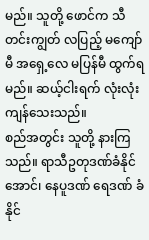မည်။ သူတို့ ဖောင်က သီတင်းကျွတ် လပြည့် မကျော်မီ အရှေ့လေ မပြန်မီ ထွက်ရမည်။ ဆယ့်ငါးရက် လုံးလုံး ကျန်သေးသည်။
စည်အတွင်း သူတို့ နားကြသည်။ ရာသီဥတုဒဏ်ခံနိုင်အောင်၊ နေပူဒဏ် ရေဒဏ် ခံနိုင်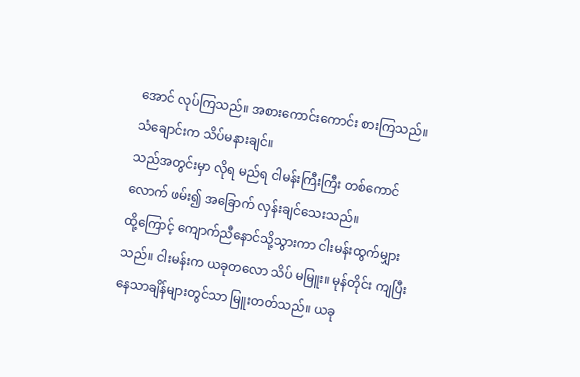အောင် လုပ်ကြသည်။ အစားကောင်းကောင်း စားကြသည်။
သံချောင်းက သိပ်မနားချင်။
သည်အတွင်းမှာ လိုရ မည်ရ ငါမန်းကြီးကြီး တစ်ကောင်လောက် ဖမ်း၍ အခြောက် လှန်းချင်သေးသည်။
ထို့ကြောင့် ကျောက်ညီနောင်သို့သွားကာ ငါးမန်းထွက်မျှားသည်။ ငါးမန်းက ယခုတလော သိပ် မမြူး။ မုန်တိုင်း ကျပြီး နေသာချိန်များတွင်သာ မြူးတတ်သည်။ ယခု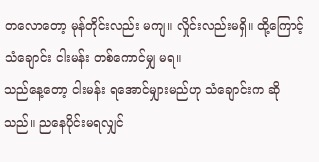တလောတော့ မုန်တိုင်းလည်း မကျ။ လှိုင်းလည်းမရှိ။ ထို့ကြောင့် သံချောင်း ငါးမန်း တစ်ကောင်မျှ မရ။
သည်နေ့တော့ ငါးမန်း ရအောင်မျှားမည်ဟု သံချောင်းက ဆိုသည်။ ညနေပိုင်းမရလျှင်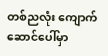တစ်ညလုံး ကျောက်ဆောင်ပေါ်မှာ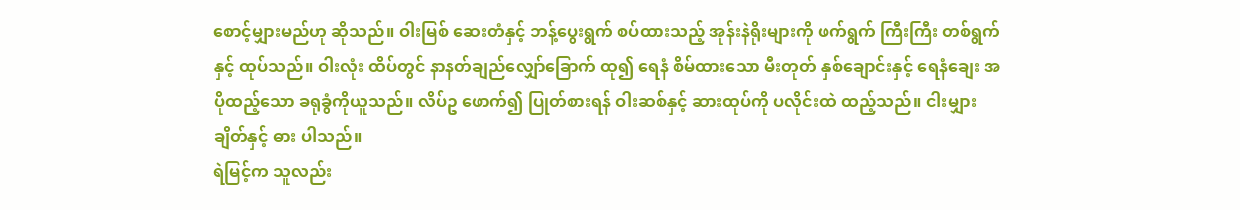စောင့်မျှားမည်ဟု ဆိုသည်။ ဝါးမြစ် ဆေးတံနှင့် ဘန့်ပွေးရွက် စပ်ထားသည့် အုန်းနဲရိုးများကို ဖက်ရွက် ကြီးကြီး တစ်ရွက်နှင့် ထုပ်သည်။ ဝါးလုံး ထိပ်တွင် နာနတ်ချည်လျှော်ခြောက် ထု၍ ရေနံ စိမ်ထားသော မီးတုတ် နှစ်ချောင်းနှင့် ရေနံချေး အပိုထည့်သော ခရုခွံကိုယူသည်။ လိပ်ဥ ဖောက်၍ ပြုတ်စားရန် ဝါးဆစ်နှင့် ဆားထုပ်ကို ပလိုင်းထဲ ထည့်သည်။ ငါးမျှားချိတ်နှင့် ဓား ပါသည်။
ရဲမြင့်က သူလည်း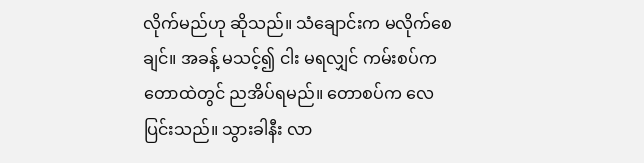လိုက်မည်ဟု ဆိုသည်။ သံချောင်းက မလိုက်စေချင်။ အခန့် မသင့်၍ ငါး မရလျှင် ကမ်းစပ်က တောထဲတွင် ညအိပ်ရမည်။ တောစပ်က လေပြင်းသည်။ သွားခါနီး လာ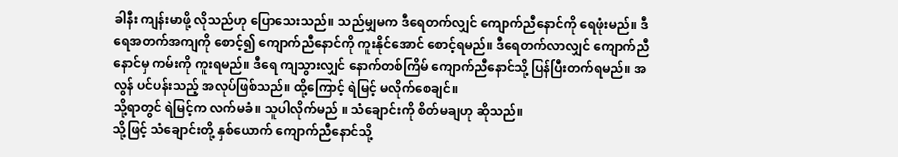ခါနီး ကျန်းမာဖို့ လိုသည်ဟု ပြောသေးသည်။ သည်မျှမက ဒီရေတက်လျှင် ကျောက်ညီနောင်ကို ရေဖုံးမည်။ ဒီရေအတက်အကျကို စောင့်၍ ကျောက်ညီနောင်ကို ကူးနိုင်အောင် စောင့်ရမည်။ ဒီရေတက်လာလျှင် ကျောက်ညီနောင်မှ ကမ်းကို ကူးရမည်။ ဒီရေ ကျသွားလျှင် နောက်တစ်ကြိမ် ကျောက်ညီနောင်သို့ ပြန်ပြီးတက်ရမည်။ အလွန် ပင်ပန်းသည့် အလုပ်ဖြစ်သည်။ ထို့ကြောင့် ရဲမြင့် မလိုက်စေချင်။
သို့ရာတွင် ရဲမြင့်က လက်မခံ။ သူပါလိုက်မည် ။ သံချောင်းကို စိတ်မချဟု ဆိုသည်။
သို့ဖြင့် သံချောင်းတို့ နှစ်ယောက် ကျောက်ညီနောင်သို့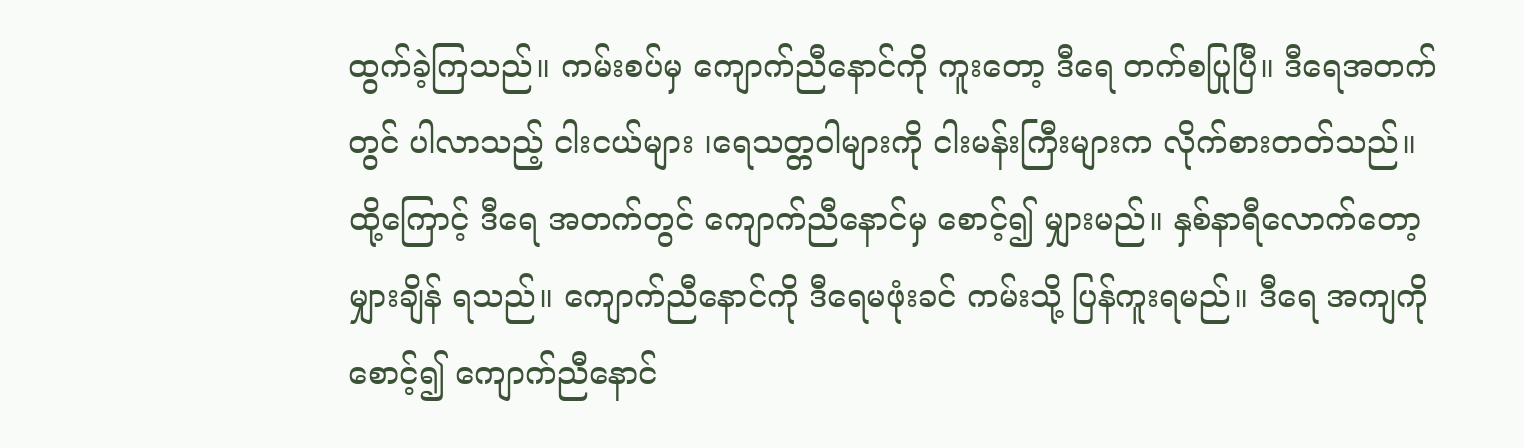ထွက်ခဲ့ကြသည်။ ကမ်းစပ်မှ ကျောက်ညီနောင်ကို ကူးတော့ ဒီရေ တက်စပြုပြီ။ ဒီရေအတက်တွင် ပါလာသည့် ငါးငယ်များ ၊ရေသတ္တဝါများကို ငါးမန်းကြီးများက လိုက်စားတတ်သည်။
ထို့ကြောင့် ဒီရေ အတက်တွင် ကျောက်ညီနောင်မှ စောင့်၍ မျှားမည်။ နှစ်နာရီလောက်တော့ မျှားချိန် ရသည်။ ကျောက်ညီနောင်ကို ဒီရေမဖုံးခင် ကမ်းသို့ ပြန်ကူးရမည်။ ဒီရေ အကျကိုစောင့်၍ ကျောက်ညီနောင်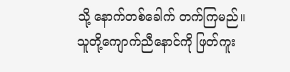သို့ နောက်တစ်ခေါက် တက်ကြမည်။
သူတို့ကျောက်ညီနောင်ကို ဖြတ်ကူး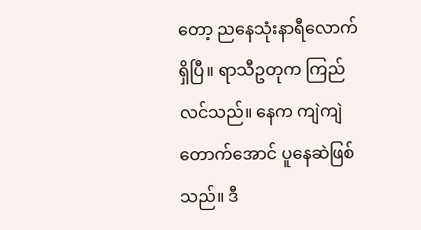တော့ ညနေသုံးနာရီလောက် ရှိပြီ။ ရာသီဥတုက ကြည်လင်သည်။ နေက ကျဲကျဲတောက်အောင် ပူနေဆဲဖြစ်သည်။ ဒီ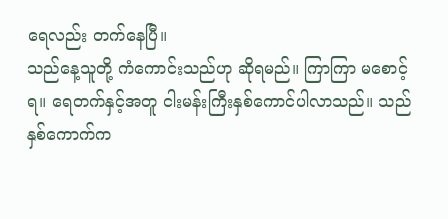ရေလည်း တက်နေပြီ။
သည်နေ့သူတို့ ကံကောင်းသည်ဟု ဆိုရမည်။ ကြာကြာ မစောင့်ရ။ ရေတက်နှင့်အတူ ငါးမန်းကြီးနှစ်ကောင်ပါလာသည်။ သည်နှစ်ကောက်က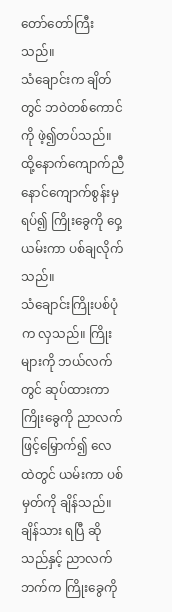တော်တော်ကြီးသည်။
သံချောင်းက ချိတ်တွင် ဘဝဲတစ်ကောင်ကို ဖဲ့၍တပ်သည်။ ထို့နောက်ကျောက်ညီနောင်ကျောက်စွန်းမှ ရပ်၍ ကြိုးခွေကို ဝှေ့ယမ်းကာ ပစ်ချလိုက်သည်။
သံချောင်းကြိုးပစ်ပုံက လှသည်။ ကြိုးများကို ဘယ်လက်တွင် ဆုပ်ထားကာ ကြိုးခွေကို ညာလက်ဖြင့်မြှောက်၍ လေထဲတွင် ယမ်းကာ ပစ်မှတ်ကို ချိန်သည်။ ချိန်သား ရပြီ ဆိုသည်နှင့် ညာလက်ဘက်က ကြိုးခွေကို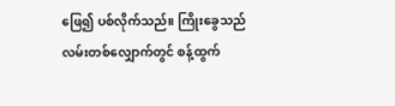ဖြေ၍ ပစ်လိုက်သည်။ ကြိုးခွေသည် လမ်းတစ်လျှောက်တွင် စန့်ထွက်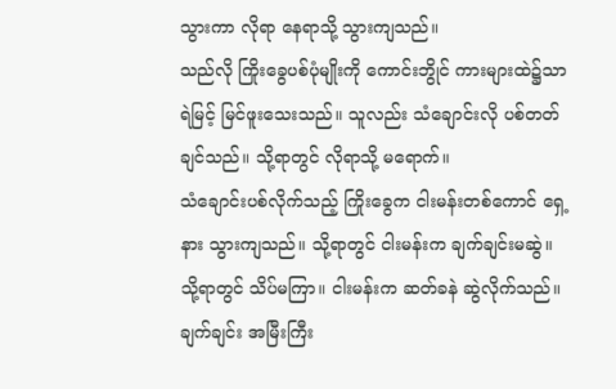သွားကာ လိုရာ နေရာသို့ သွားကျသည်။
သည်လို ကြိုးခွေပစ်ပုံမျိုးကို ကောင်းဘွိုင် ကားများထဲ၌သာ ရဲမြင့် မြင်ဖူးသေးသည်။ သူလည်း သံချောင်းလို ပစ်တတ်ချင်သည်။ သို့ရာတွင် လိုရာသို့ မရောက်။
သံချောင်းပစ်လိုက်သည့် ကြိုးခွေက ငါးမန်းတစ်ကောင် ရှေ့နား သွားကျသည်။ သို့ရာတွင် ငါးမန်းက ချက်ချင်းမဆွဲ။ သို့ရာတွင် သိပ်မကြာ။ ငါးမန်းက ဆတ်ခနဲ ဆွဲလိုက်သည်။ ချက်ချင်း အမြီးကြီး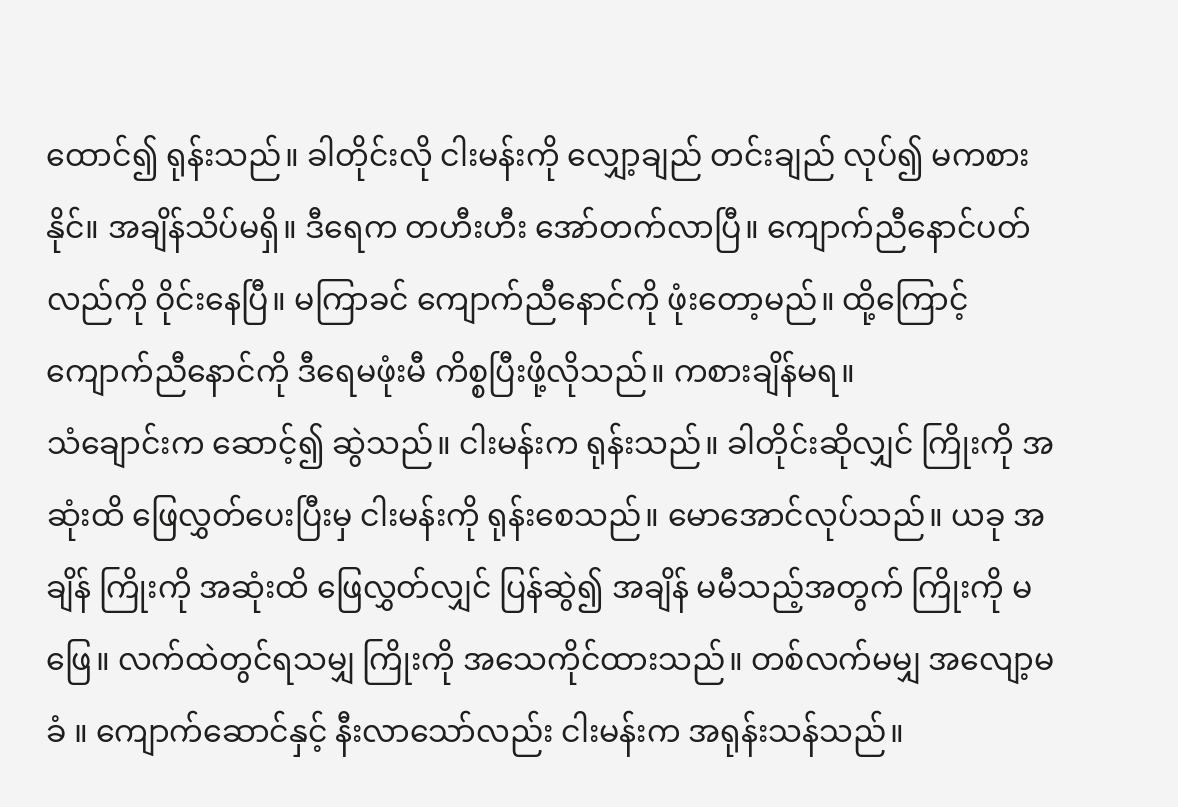ထောင်၍ ရုန်းသည်။ ခါတိုင်းလို ငါးမန်းကို လျှော့ချည် တင်းချည် လုပ်၍ မကစားနိုင်။ အချိန်သိပ်မရှိ။ ဒီရေက တဟီးဟီး အော်တက်လာပြီ။ ကျောက်ညီနောင်ပတ်လည်ကို ဝိုင်းနေပြီ။ မကြာခင် ကျောက်ညီနောင်ကို ဖုံးတော့မည်။ ထို့ကြောင့် ကျောက်ညီနောင်ကို ဒီရေမဖုံးမီ ကိစ္စပြီးဖို့လိုသည်။ ကစားချိန်မရ။
သံချောင်းက ဆောင့်၍ ဆွဲသည်။ ငါးမန်းက ရုန်းသည်။ ခါတိုင်းဆိုလျှင် ကြိုးကို အဆုံးထိ ဖြေလွှတ်ပေးပြီးမှ ငါးမန်းကို ရုန်းစေသည်။ မောအောင်လုပ်သည်။ ယခု အချိန် ကြိုးကို အဆုံးထိ ဖြေလွှတ်လျှင် ပြန်ဆွဲ၍ အချိန် မမီသည့်အတွက် ကြိုးကို မဖြေ။ လက်ထဲတွင်ရသမျှ ကြိုးကို အသေကိုင်ထားသည်။ တစ်လက်မမျှ အလျော့မခံ ။ ကျောက်ဆောင်နှင့် နီးလာသော်လည်း ငါးမန်းက အရုန်းသန်သည်။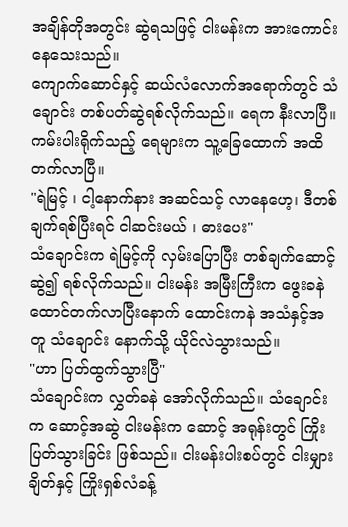အချိန်တိုအတွင်း ဆွဲရသဖြင့် ငါးမန်းက အားကောင်းနေသေးသည်။
ကျောက်ဆောင်နှင့် ဆယ်လံလောက်အရောက်တွင် သံချောင်း တစ်ပတ်ဆွဲရစ်လိုက်သည်။ ရေက နီးလာပြီ။ ကမ်းပါးရိုက်သည့် ရေများက သူ့ခြေထောက် အထိ တက်လာပြီ။
"ရဲမြင့် ၊ ငါ့နောက်နား အဆင်သင့် လာနေဟေ့၊ ဒီတစ်ချက်ရစ်ပြီးရင် ငါဆင်းမယ် ၊ ဓားပေး"
သံချောင်းက ရဲမြင့်ကို လှမ်းပြောပြီး တစ်ချက်ဆောင့်ဆွဲ၍ ရစ်လိုက်သည်။ ငါးမန်း အမြီးကြီးက ဖွေးခနဲ ထောင်တက်လာပြီးနောက် ထောင်းကနဲ အသံနှင့်အတူ သံချောင်း နောက်သို့ ယိုင်လဲသွားသည်။
"ဟာ ပြတ်ထွက်သွားပြီ"
သံချောင်းက လွှတ်ခနဲ အော်လိုက်သည်။ သံချောင်းက ဆောင့်အဆွဲ ငါးမန်းက ဆောင့် အရုန်းတွင် ကြိုးပြတ်သွားခြင်း ဖြစ်သည်။ ငါးမန်းပါးစပ်တွင် ငါးမျှားချိတ်နှင့် ကြိုးရှစ်လံခန့်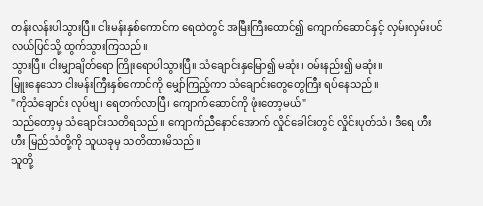တန်းလန်းပါသွားပြီ။ ငါးမန်းနှစ်ကောင်က ရေထဲတွင် အမြီးကြီးထောင်၍ ကျောက်ဆောင်နှင့် လှမ်းလှမ်းပင်လယ်ပြင်သို့ ထွက်သွားကြသည်။
သွားပြီ။ ငါးမျှာချိတ်ရော ကြိုးရောပါသွားပြီ။ သံချောင်းနှမြော၍ မဆုံး၊ ဝမ်းနည်း၍ မဆုံး။
မြူးနေသော ငါးမန်းကြီးနှစ်ကောင်ကို မျှော်ကြည့်ကာ သံချောင်းတွေတွေကြီး ရပ်နေသည်။
"ကိုသံချောင်း လုပ်ဗျ၊ ရေတက်လာပြီ၊ ကျောက်ဆောင်ကို ဖုံးတော့မယ်"
သည်တော့မှ သံချောင်းသတိရသည်။ ကျောက်ညီနောင်အောက် လှိုင်ခေါင်းတွင် လှိုင်းပုတ်သံ၊ ဒီရေ ဟီးဟီး မြည်သံတို့ကို သူယခုမှ သတိထားမိသည်။
သူတို့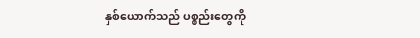နှစ်ယောက်သည် ပစ္စည်းတွေကို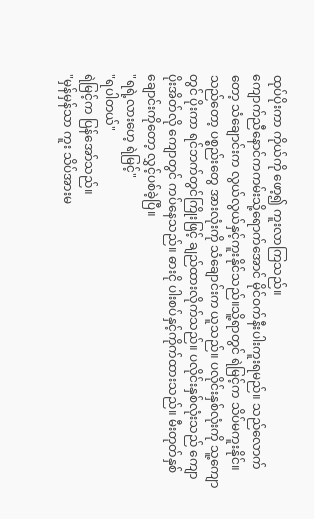ထုပ်ပိုးကာ ကိုယ်ကို ဖော့၍ ကူးလာကြသည်။
ကျောက်ညီနောင်ကကမ်းသို့ရောက်အောင် မိုင်ဝက်နီးပါးကူးရမည်။ သည်လောက်တော့ သံချောင်းက လွယ်လွယ်နှင့်ကူးနိုင်သည်။သိူ့ရာတွင် ရဲမြင့်က သိပ်မကူးနိုင်။ သည်တော့ ပစ္စည်းတွေ အားလုံးကို သံချောင်းက ယူသည်။ ပလိုင်းနှစ်လုံးကို သူ့ကျောတွင် ပိုးကာ ရင်ဘက်တွင်ကြိုးဖြင့် ချည်ထားလိုက်သည်။ ပလိုင်းနှစ်လုံးသည် ကျောပိုးအိတ်လို ကျောတွင် ကပ်နေသည်။ ဓားငို ပါးစပ်နှင့်ကိုက်ထားသည်။ မီးတုတ်နှစ်ချောင်းကိုတော့ လွှင့်ပစ်ခဲ့ပြီ။
"ရရဲ့လားဟေ့ ရဲမြင့်"
"ရပါတယ်"
ရဲမြင့်က ပြန်အော်သည်။
"မှန်မှန်သာ ကူး သိပ်အားမ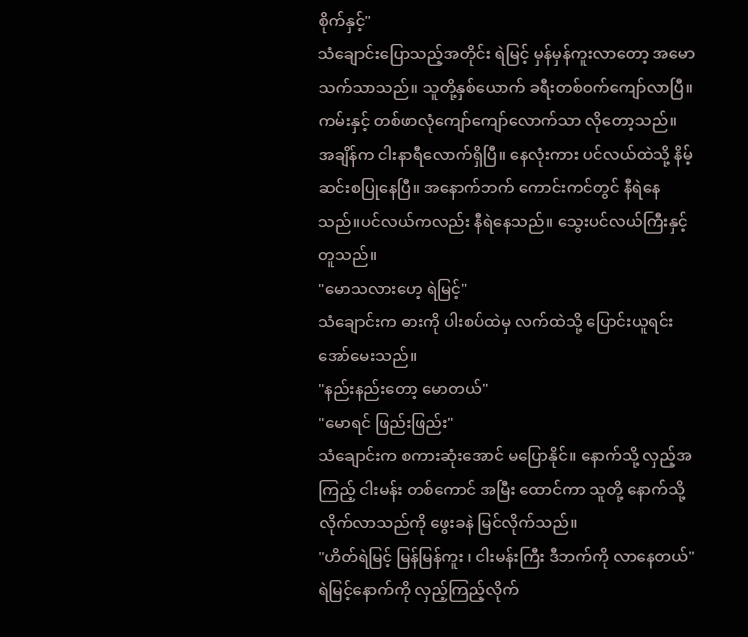စိုက်နှင့်"
သံချောင်းပြောသည့်အတိုင်း ရဲမြင့် မှန်မှန်ကူးလာတော့ အမောသက်သာသည်။ သူတို့နှစ်ယောက် ခရီးတစ်ဝက်ကျော်လာပြီ။ ကမ်းနှင့် တစ်ဖာလုံကျော်ကျော်လောက်သာ လိုတော့သည်။
အချိန်က ငါးနာရီလောက်ရှိပြီ။ နေလုံးကား ပင်လယ်ထဲသို့ နိမ့်ဆင်းစပြုနေပြီ။ အနောက်ဘက် ကောင်းကင်တွင် နီရဲနေသည်။ပင်လယ်ကလည်း နီရဲနေသည်။ သွေးပင်လယ်ကြီးနှင့်တူသည်။
"မောသလားဟေ့ ရဲမြင့်"
သံချောင်းက ဓားကို ပါးစပ်ထဲမှ လက်ထဲသို့ ပြောင်းယူရင်း အော်မေးသည်။
"နည်းနည်းတော့ မောတယ်"
"မောရင် ဖြည်းဖြည်း"
သံချောင်းက စကားဆုံးအောင် မပြောနိုင်။ နောက်သို့ လှည့်အကြည့် ငါးမန်း တစ်ကောင် အမြီး ထောင်ကာ သူတို့ နောက်သို့ လိုက်လာသည်ကို ဖွေးခနဲ မြင်လိုက်သည်။
"ဟိတ်ရဲမြင့် မြန်မြန်ကူး ၊ ငါးမန်းကြီး ဒီဘက်ကို လာနေတယ်"
ရဲမြင့်နောက်ကို လှည့်ကြည့်လိုက်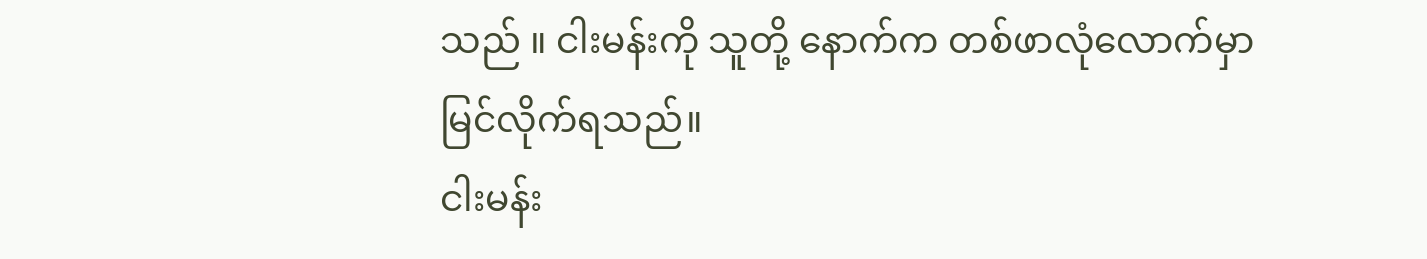သည် ။ ငါးမန်းကို သူတို့ နောက်က တစ်ဖာလုံလောက်မှာ မြင်လိုက်ရသည်။
ငါးမန်း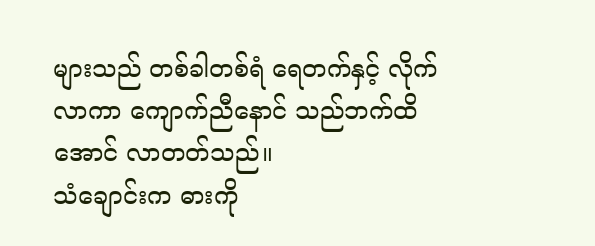များသည် တစ်ခါတစ်ရံ ရေတက်နှင့် လိုက်လာကာ ကျောက်ညီနောင် သည်ဘက်ထိအောင် လာတတ်သည်။
သံချောင်းက ဓားကို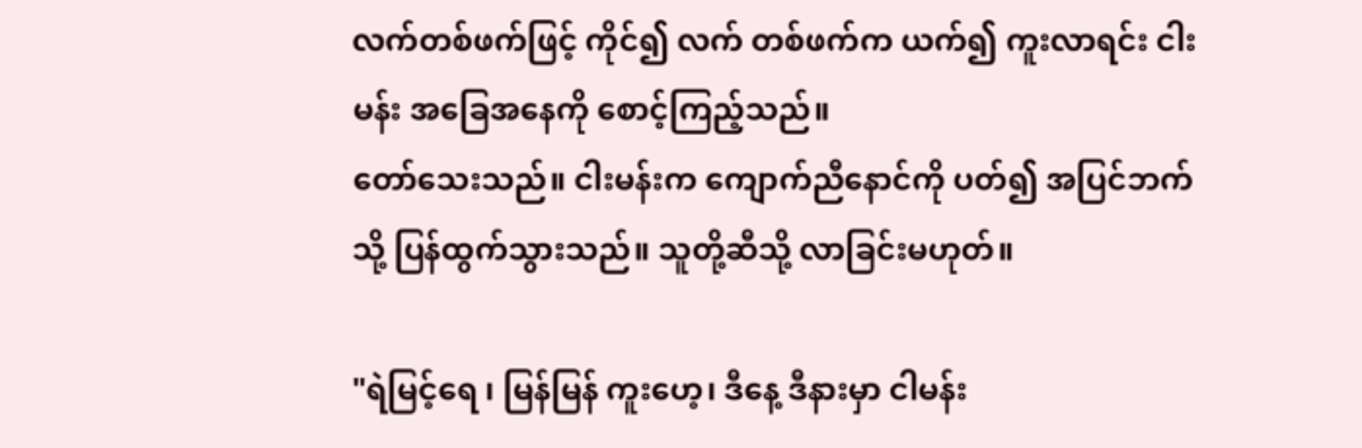လက်တစ်ဖက်ဖြင့် ကိုင်၍ လက် တစ်ဖက်က ယက်၍ ကူးလာရင်း ငါးမန်း အခြေအနေကို စောင့်ကြည့်သည်။
တော်သေးသည်။ ငါးမန်းက ကျောက်ညီနောင်ကို ပတ်၍ အပြင်ဘက်သို့ ပြန်ထွက်သွားသည်။ သူတို့ဆီသို့ လာခြင်းမဟုတ်။

"ရဲမြင့်ရေ ၊ မြန်မြန် ကူးဟေ့၊ ဒီနေ့ ဒီနားမှာ ငါမန်း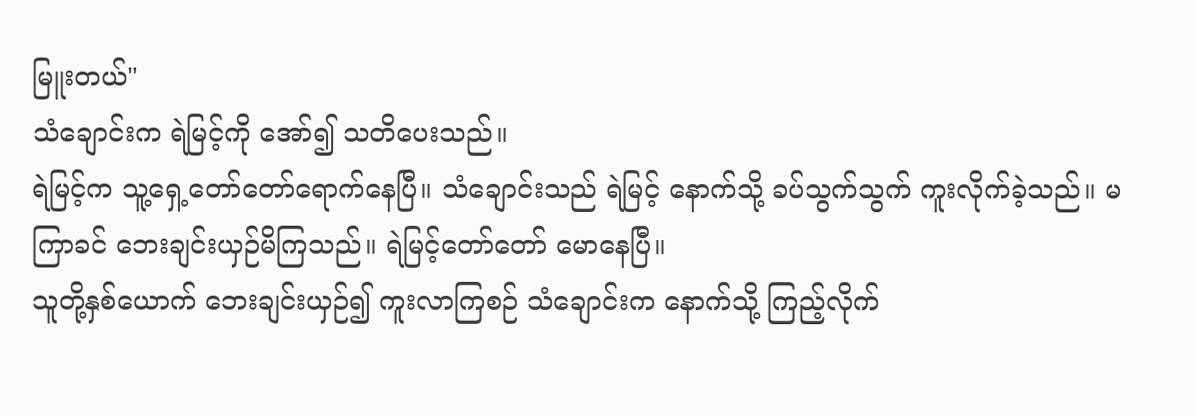မြူးတယ်"
သံချောင်းက ရဲမြင့်ကို အော်၍ သတိပေးသည်။
ရဲမြင့်က သူ့ရှေ့တော်တော်ရောက်နေပြီ။ သံချောင်းသည် ရဲမြင့် နောက်သို့ ခပ်သွက်သွက် ကူးလိုက်ခဲ့သည်။ မကြာခင် ဘေးချင်းယှဉ်မိကြသည်။ ရဲမြင့်တော်တော် မောနေပြီ။
သူတို့နှစ်ယောက် ဘေးချင်းယှဉ်၍ ကူးလာကြစဉ် သံချောင်းက နောက်သို့ ကြည့်လိုက်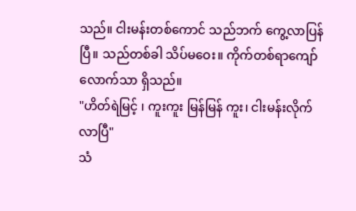သည်။ ငါးမန်းတစ်ကောင် သည်ဘက် ကွေ့လာပြန်ပြီ။ သည်တစ်ခါ သိပ်မဝေး။ ကိုက်တစ်ရာကျော်လောက်သာ ရှိသည်။
"ဟိတ်ရဲမြင့် ၊ ကူးကူး မြန်မြန် ကူး၊ ငါးမန်းလိုက်လာပြီ"
သံ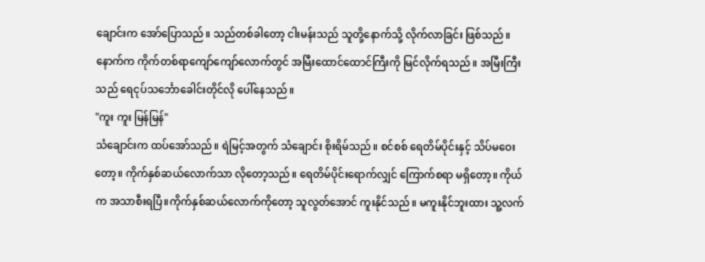ချောင်းက အော်ပြောသည်။ သည်တစ်ခါတော့ ငါးမန်းသည် သူတို့နောက်သို့ လိုက်လာခြင်း ဖြစ်သည်။ နောက်က ကိုက်တစ်ရာကျော်ကျော်လောက်တွင် အမြီးထောင်ထောင်ကြီးကို မြင်လိုက်ရသည်။ အမြီးကြီးသည် ရေငုပ်သင်္ဘောခေါင်းတိုင်လို ပေါ်နေသည်။
"ကူး ကူး မြန်မြန်"
သံချောင်းက ထပ်အော်သည်။ ရဲမြင့်အတွက် သံချောင်း စိုးရိမ်သည်။ စင်စစ် ရေတိမ်ပိုင်းနှင့် သိပ်မဝေးတော့။ ကိုက်နှစ်ဆယ်လောက်သာ လိုတော့သည်။ ရေတိမ်ပိုင်းရောက်လျှင် ကြောက်စရာ မရှိတော့။ ကိုယ်က အသာစီးရပြီ။ကိုက်နှစ်ဆယ်လောက်ကိုတော့ သူလွတ်အောင် ကူးနိုင်သည်။ မကူးနိုင်ဘူးထား သူ့လက်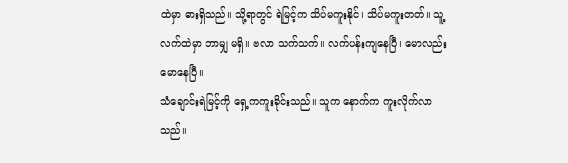ထဲမှာ ဓားရှိသည်။ သို့ရာတွင် ရဲမြင့်က သိပ်မကူးနိုင်၊ သိပ်မကူးတတ်။ သူ့ လက်ထဲမှာ ဘာမျှ မရှိ။ ဗလာ သက်သက်။ လက်ပန်းကျနေပြီ၊ မောလည်း မောနေပြီ။
သံချောင်းရဲမြင့်ကို ရှေ့ကကူးခိုင်းသည်။ သူက နောက်က ကူးလိုက်လာသည်။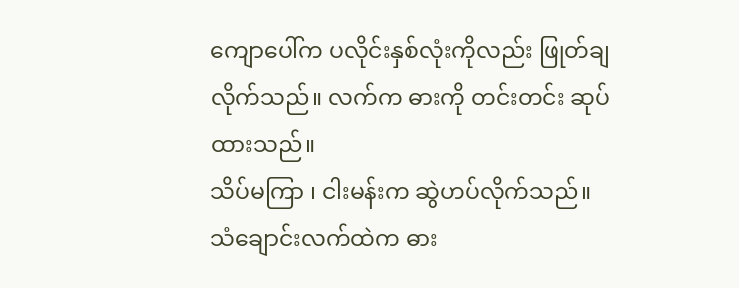ကျောပေါ်က ပလိုင်းနှစ်လုံးကိုလည်း ဖြုတ်ချလိုက်သည်။ လက်က ဓားကို တင်းတင်း ဆုပ်ထားသည်။
သိပ်မကြာ ၊ ငါးမန်းက ဆွဲဟပ်လိုက်သည်။
သံချောင်းလက်ထဲက ဓား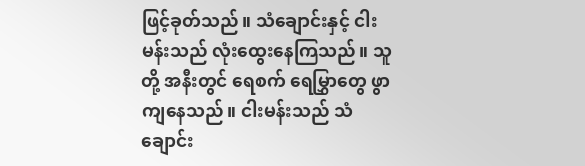ဖြင့်ခုတ်သည်။ သံချောင်းနှင့် ငါးမန်းသည် လုံးထွေးနေကြသည်။ သူတို့ အနီးတွင် ရေစက် ရေမြွှာတွေ ဖွာကျနေသည်။ ငါးမန်းသည် သံချောင်း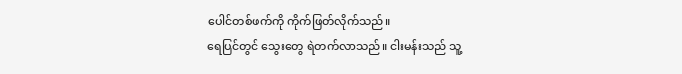ပေါင်တစ်ဖက်ကို ကိုက်ဖြတ်လိုက်သည်။
ရေပြင်တွင် သွေးတွေ ရဲတက်လာသည်။ ငါးမန်းသည် သူ့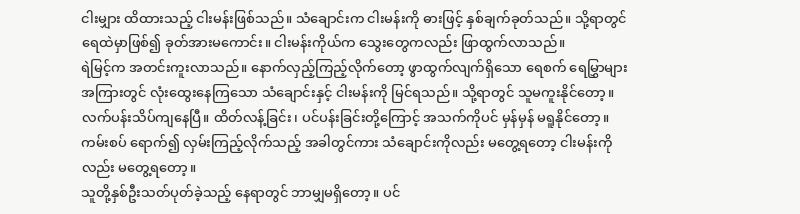ငါးမျှား ထိထားသည့် ငါးမန်းဖြစ်သည်။ သံချောင်းက ငါးမန်းကို ဓားဖြင့် နှစ်ချက်ခုတ်သည်။ သို့ရာတွင် ရေထဲမှာဖြစ်၍ ခုတ်အားမကောင်း။ ငါးမန်းကိုယ်က သွေးတွေကလည်း ဖြာထွက်လာသည်။
ရဲမြင့်က အတင်းကူးလာသည်။ နောက်လှည့်ကြည့်လိုက်တော့ ဖွာထွက်လျက်ရှိသော ရေစက် ရေမြွှာများ အကြားတွင် လုံးထွေးနေကြသော သံချောင်းနှင့် ငါးမန်းကို မြင်ရသည်။ သို့ရာတွင် သူမကူးနိုင်တော့။ လက်ပန်းသိပ်ကျနေပြီ။ ထိတ်လန့်ခြင်း၊ ပင်ပန်းခြင်းတို့ကြောင့် အသက်ကိုပင် မှန်မှန် မရူနိုင်တော့။
ကမ်းစပ် ရောက်၍ လှမ်းကြည့်လိုက်သည့် အခါတွင်ကား သံချောင်းကိုလည်း မတွေ့ရတော့ ငါးမန်းကိုလည်း မတွေ့ရတော့။
သူတို့နှစ်ဦးသတ်ပုတ်ခဲ့သည့် နေရာတွင် ဘာမျှမရှိတော့။ ပင်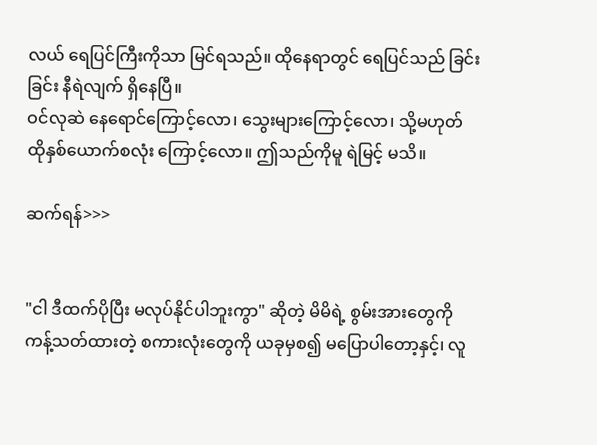လယ် ရေပြင်ကြီးကိုသာ မြင်ရသည်။ ထိုနေရာတွင် ရေပြင်သည် ခြင်းခြင်း နီရဲလျက် ရှိနေပြီ။
ဝင်လုဆဲ နေရောင်ကြောင့်လော၊ သွေးများကြောင့်လော၊ သို့မဟုတ် ထိုနှစ်ယောက်စလုံး ကြောင့်လော။ ဤသည်ကိုမူ ရဲမြင့် မသိ။

ဆက်ရန်>>>


"ငါ ဒီထက်ပိုပြီး မလုပ်နိုင်ပါဘူးကွာ" ဆိုတဲ့ မိမိရဲ့ စွမ်းအားတွေကို ကန့်သတ်ထားတဲ့ စကားလုံးတွေကို ယခုမှစ၍ မပြောပါတော့နှင့်၊ လူ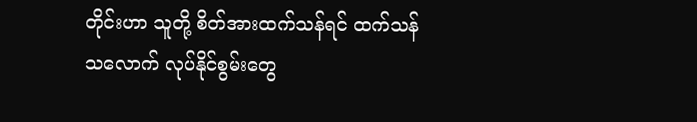တိုင်းဟာ သူတို့ စိတ်အားထက်သန်ရင် ထက်သန်သလောက် လုပ်နိုင်စွမ်းတွေ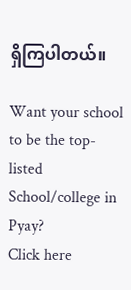ရှိကြပါတယ်။

Want your school to be the top-listed School/college in Pyay?
Click here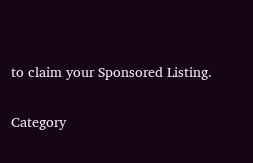to claim your Sponsored Listing.

Category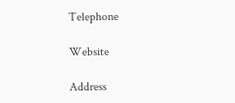Telephone

Website

Address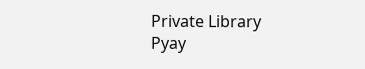Private Library
Pyay